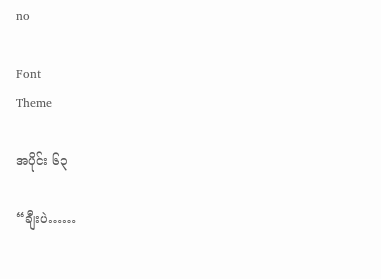no

Font
Theme

အပိုင်း ၆၃

“ချီးပဲ……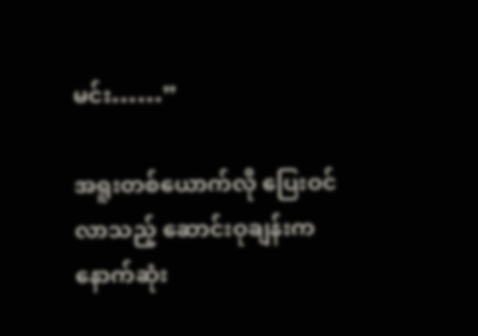မင်း……”

အရူးတစ်ယောက်လို ပြေးဝင်လာသည့် ဆောင်းဝုချန်းက နောက်ဆုံး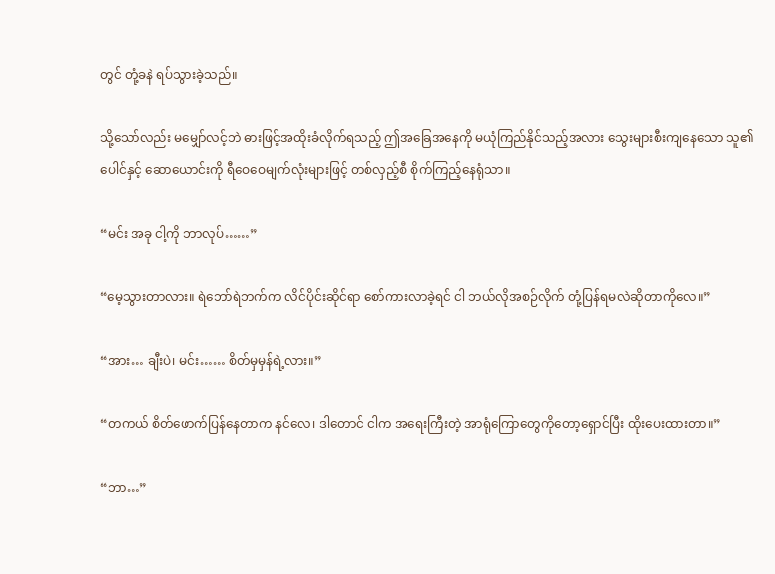တွင် တုံ့ခနဲ ရပ်သွားခဲ့သည်။

သို့သော်လည်း မမျှော်လင့်ဘဲ ဓားဖြင့်အထိုးခံလိုက်ရသည့် ဤအခြေအနေကို မယုံကြည်နိုင်သည့်အလား သွေးများစီးကျနေသော သူ၏ပေါင်နှင့် ဆောယောင်းကို ရီဝေဝေမျက်လုံးများဖြင့် တစ်လှည့်စီ စိုက်ကြည့်နေရုံသာ။

“မင်း အခု ငါ့ကို ဘာလုပ်……”

“မေ့သွားတာလား။ ရဲဘော်ရဲဘက်က လိင်ပိုင်းဆိုင်ရာ စော်ကားလာခဲ့ရင် ငါ ဘယ်လိုအစဉ်လိုက် တုံ့ပြန်ရမလဲဆိုတာကိုလေ။”

“အား… ချီးပဲ၊ မင်း…… စိတ်မှမှန်ရဲ့လား။”

“တကယ် စိတ်ဖောက်ပြန်နေတာက နင်လေ၊ ဒါတောင် ငါက အရေးကြီးတဲ့ အာရုံကြောတွေကိုတော့ရှောင်ပြီး ထိုးပေးထားတာ။”

“ဘာ…”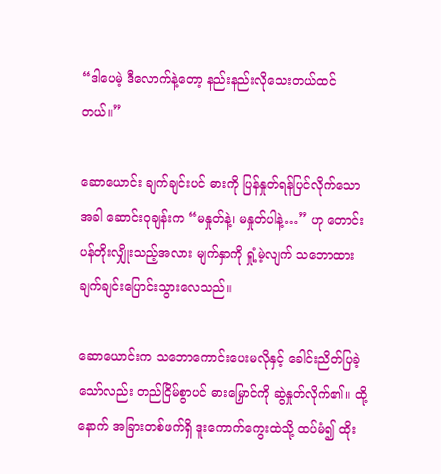“ဒါပေမဲ့ ဒီလောက်နဲ့တော့ နည်းနည်းလိုသေးတယ်ထင်တယ်။”

ဆောယောင်း ချက်ချင်းပင် ဓားကို ပြန်နှုတ်ရန်ပြင်လိုက်သောအခါ ဆောင်းဝုချန်းက “မနှုတ်နဲ့၊ မနှုတ်ပါနဲ့…” ဟု တောင်းပန်တိုးလျှိုးသည့်အလား မျက်နှာကို ရှုံ့မဲ့လျက် သဘောထား ချက်ချင်းပြောင်းသွားလေသည်။

ဆောယောင်းက သဘောကောင်းပေးမလိုနှင့် ခေါင်းညိတ်ပြခဲ့သော်လည်း တည်ငြိမ်စွာပင် ဓားမြှောင်ကို ဆွဲနှုတ်လိုက်၏။ ထို့နောက် အခြားတစ်ဖက်ရှိ ဒူးကောက်ကွေးထဲသို့ ထပ်မံ၍ ထိုး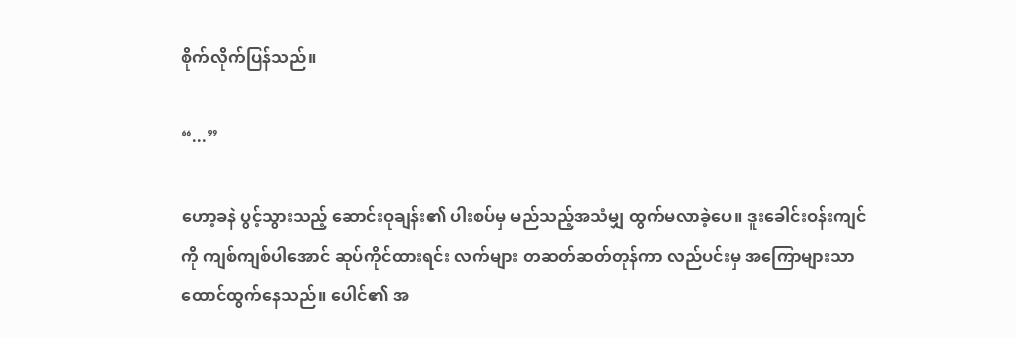စိုက်လိုက်ပြန်သည်။

“...”

ဟော့ခနဲ ပွင့်သွားသည့် ဆောင်းဝုချန်း၏ ပါးစပ်မှ မည်သည့်အသံမျှ ထွက်မလာခဲ့ပေ။ ဒူးခေါင်းဝန်းကျင်ကို ကျစ်ကျစ်ပါအောင် ဆုပ်ကိုင်ထားရင်း လက်များ တဆတ်ဆတ်တုန်ကာ လည်ပင်းမှ အကြောများသာ ထောင်ထွက်နေသည်။ ပေါင်၏ အ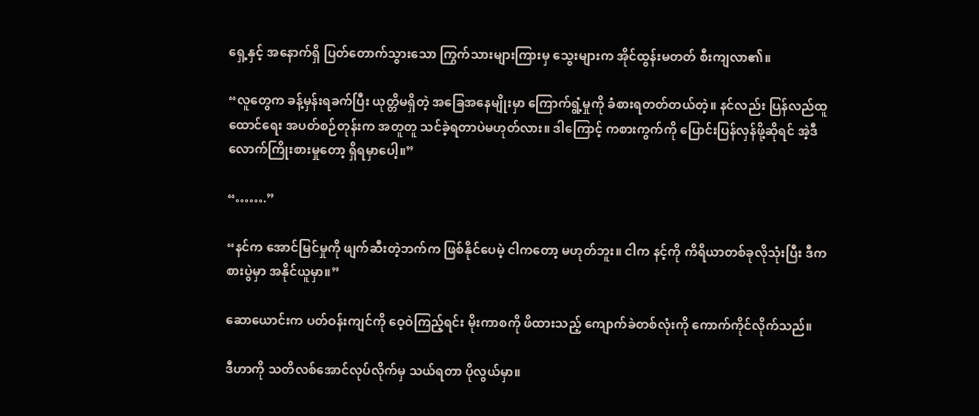ရှေ့နှင့် အနောက်ရှိ ပြတ်တောက်သွားသော ကြွက်သားများကြားမှ သွေးများက အိုင်ထွန်းမတတ် စီးကျလာ၏။

“လူတွေက ခန့်မှန်းရခက်ပြီး ယုတ္တိမရှိတဲ့ အခြေအနေမျိုးမှာ ကြောက်ရွံ့မှုကို ခံစားရတတ်တယ်တဲ့။ နင်လည်း ပြန်လည်ထူထောင်ရေး အပတ်စဉ်တုန်းက အတူတူ သင်ခဲ့ရတာပဲမဟုတ်လား။ ဒါကြောင့် ကစားကွက်ကို ပြောင်းပြန်လှန်ဖို့ဆိုရင် အဲ့ဒီလောက်ကြိုးစားမှုတော့ ရှိရမှာပေါ့။”

“…….”

“နင်က အောင်မြင်မှုကို ဖျက်ဆီးတဲ့ဘက်က ဖြစ်နိုင်ပေမဲ့ ငါကတော့ မဟုတ်ဘူး။ ငါက နင့်ကို ကိရိယာတစ်ခုလိုသုံးပြီး ဒီကစားပွဲမှာ အနိုင်ယူမှာ။”

ဆောယောင်းက ပတ်ဝန်းကျင်ကို ဝေ့ဝဲကြည့်ရင်း မိုးကာစကို ဖိထားသည့် ကျောက်ခဲတစ်လုံးကို ကောက်ကိုင်လိုက်သည်။

ဒီဟာကို သတိလစ်အောင်လုပ်လိုက်မှ သယ်ရတာ ပိုလွယ်မှာ။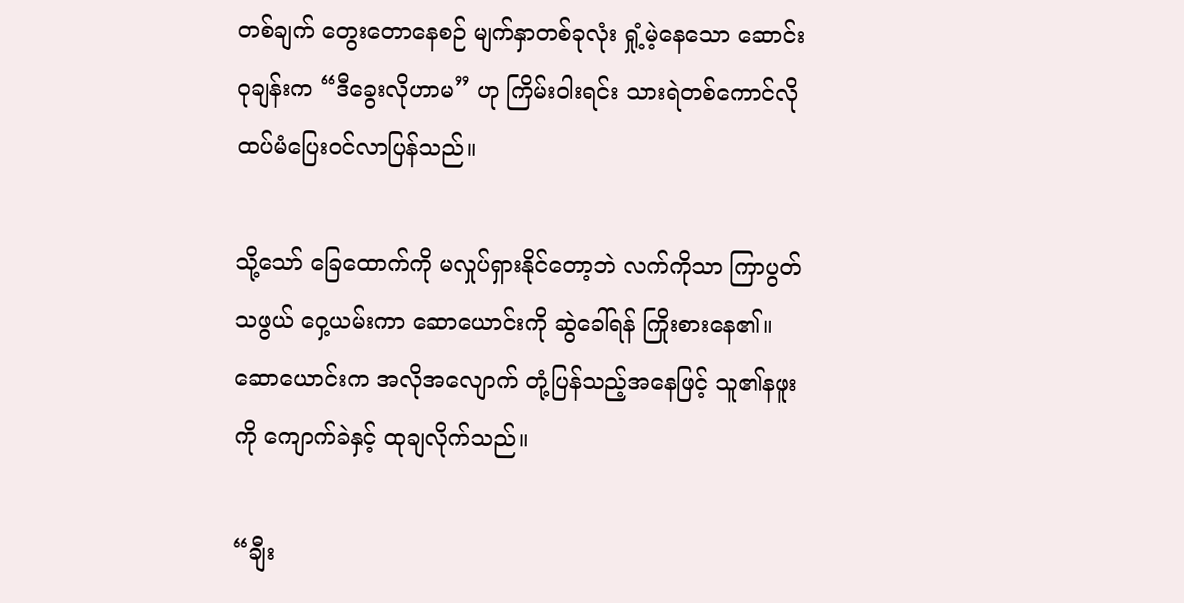တစ်ချက် တွေးတောနေစဉ် မျက်နှာတစ်ခုလုံး ရှုံ့မဲ့နေသော ဆောင်းဝုချန်းက “ဒီခွေးလိုဟာမ” ဟု ကြိမ်းဝါးရင်း သားရဲတစ်ကောင်လို ထပ်မံပြေးဝင်လာပြန်သည်။

သို့သော် ခြေထောက်ကို မလှုပ်ရှားနိုင်တော့ဘဲ လက်ကိုသာ ကြာပွတ်သဖွယ် ဝှေ့ယမ်းကာ ဆောယောင်းကို ဆွဲခေါ်ရန် ကြိုးစားနေ၏။ ဆောယောင်းက အလိုအလျောက် တုံ့ပြန်သည့်အနေဖြင့် သူ၏နဖူးကို ကျောက်ခဲနှင့် ထုချလိုက်သည်။

“ချီး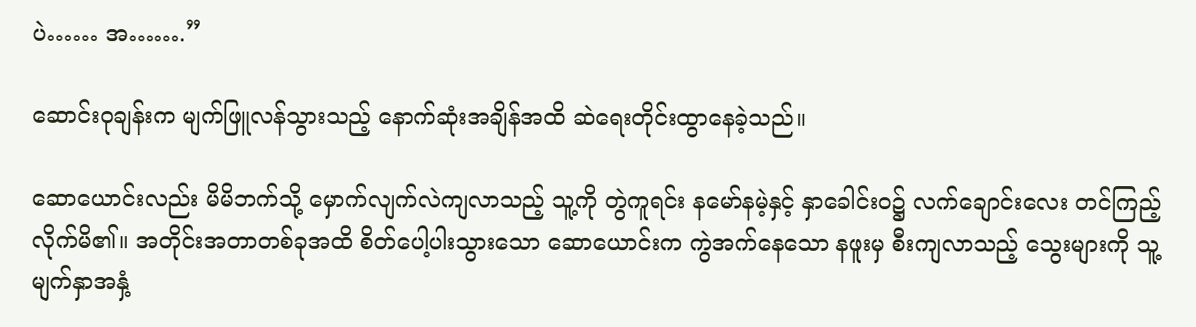ပဲ…… အ…….”

ဆောင်းဝုချန်းက မျက်ဖြူလန်သွားသည့် နောက်ဆုံးအချိန်အထိ ဆဲရေးတိုင်းထွာနေခဲ့သည်။

ဆောယောင်းလည်း မိမိဘက်သို့ မှောက်လျက်လဲကျလာသည့် သူ့ကို တွဲကူရင်း နမော်နမဲ့နှင့် နှာခေါင်းဝ၌ လက်ချောင်းလေး တင်ကြည့်လိုက်မိ၏။ အတိုင်းအတာတစ်ခုအထိ စိတ်ပေါ့ပါးသွားသော ဆောယောင်းက ကွဲအက်နေသော နဖူးမှ စီးကျလာသည့် သွေးများကို သူ့မျက်နှာအနှံ့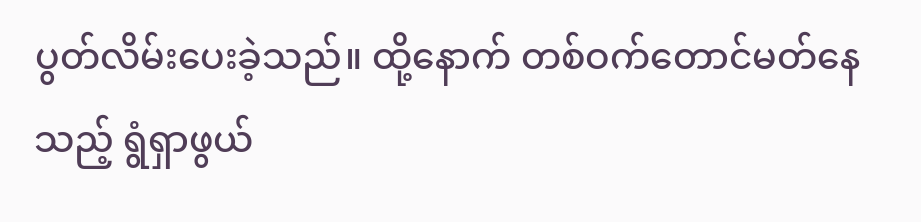ပွတ်လိမ်းပေးခဲ့သည်။ ထို့နောက် တစ်ဝက်တောင်မတ်နေသည့် ရွံရှာဖွယ်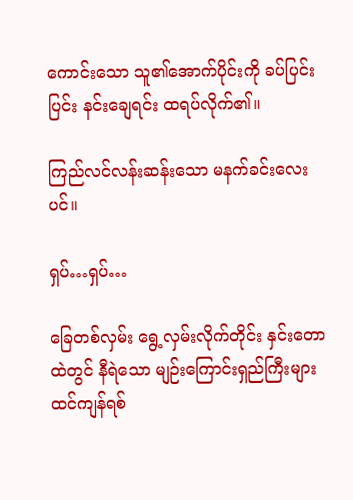ကောင်းသော သူ၏အောက်ပိုင်းကို ခပ်ပြင်းပြင်း နင်းချေရင်း ထရပ်လိုက်၏။

ကြည်လင်လန်းဆန်းသော မနက်ခင်းလေးပင်။

ရှပ်…ရှပ်…

ခြေတစ်လှမ်း ရွေ့လှမ်းလိုက်တိုင်း နှင်းတောထဲတွင် နီရဲသော မျဉ်းကြောင်းရှည်ကြီးများ ထင်ကျန်ရစ်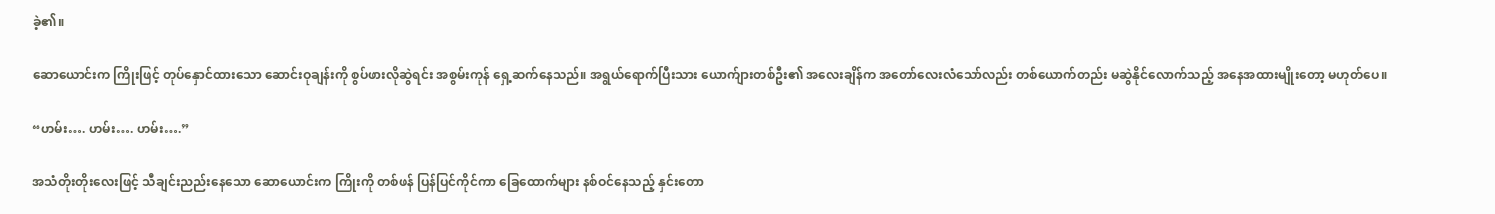ခဲ့၏။

ဆောယောင်းက ကြိုးဖြင့် တုပ်နှောင်ထားသော ဆောင်းဝုချန်းကို စွပ်ဖားလိုဆွဲရင်း အစွမ်းကုန် ရှေ့ဆက်နေသည်။ အရွယ်ရောက်ပြီးသား ယောက်ျားတစ်ဦး၏ အလေးချိန်က အတော်လေးလံသော်လည်း တစ်ယောက်တည်း မဆွဲနိုင်လောက်သည့် အနေအထားမျိုးတော့ မဟုတ်ပေ။

“ဟမ်း…. ဟမ်း…. ဟမ်း….”

အသံတိုးတိုးလေးဖြင့် သီချင်းညည်းနေသော ဆောယောင်းက ကြိုးကို တစ်ဖန် ပြန်ပြင်ကိုင်ကာ ခြေထောက်များ နစ်ဝင်နေသည့် နှင်းတော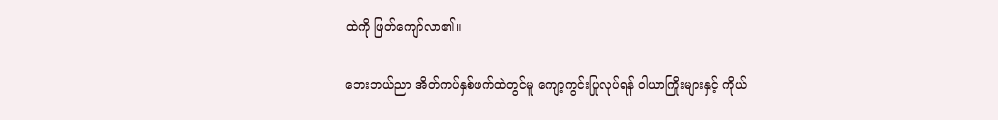ထဲကို ဖြတ်ကျော်လာ၏။

ဘေးဘယ်ညာ အိတ်ကပ်နှစ်ဖက်ထဲတွင်မူ ကျော့ကွင်းပြုလုပ်ရန် ဝါယာကြိုးများနှင့် ကိုယ်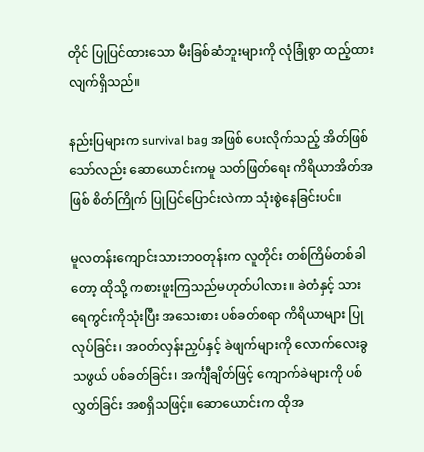တိုင် ပြုပြင်ထားသော မီးခြစ်ဆံဘူးများကို လုံခြုံစွာ ထည့်ထားလျက်ရှိသည်။

နည်းပြများက survival bag အဖြစ် ပေးလိုက်သည့် အိတ်ဖြစ်သော်လည်း ဆောယောင်းကမူ သတ်ဖြတ်ရေး ကိရိယာအိတ်အဖြစ် စိတ်ကြိုက် ပြုပြင်ပြောင်းလဲကာ သုံးစွဲနေခြင်းပင်။

မူလတန်းကျောင်းသားဘဝတုန်းက လူတိုင်း တစ်ကြိမ်တစ်ခါတော့ ထိုသို့ ကစားဖူးကြသည်မဟုတ်ပါလား။ ခဲတံနှင့် သားရေကွင်းကိုသုံးပြီး အသေးစား ပစ်ခတ်စရာ ကိရိယာများ ပြုလုပ်ခြင်း၊ အဝတ်လှန်းညှပ်နှင့် ခဲဖျက်များကို လောက်လေးခွသဖွယ် ပစ်ခတ်ခြင်း၊ အင်္ကျီချိတ်ဖြင့် ကျောက်ခဲများကို ပစ်လွှတ်ခြင်း အစရှိသဖြင့်။ ဆောယောင်းက ထိုအ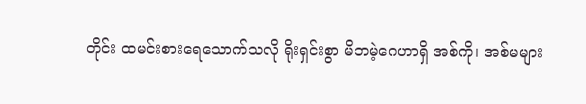တိုင်း ထမင်းစားရေသောက်သလို ရိုးရှင်းစွာ မိဘမဲ့ဂေဟာရှိ အစ်ကို၊ အစ်မများ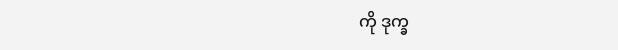ကို ဒုက္ခ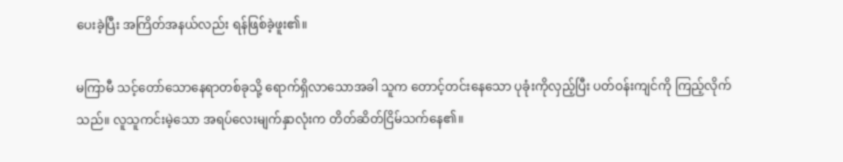ပေးခဲ့ပြီး အကြိတ်အနယ်လည်း ရန်ဖြစ်ခဲ့ဖူး၏။

မကြာမီ သင့်တော်သောနေရာတစ်ခုသို့ ရောက်ရှိလာသောအခါ သူက တောင့်တင်းနေသော ပုခုံးကိုလှည့်ပြီး ပတ်ဝန်းကျင်ကို ကြည့်လိုက်သည်။ လူသူကင်းမဲ့သော အရပ်လေးမျက်နှာလုံးက တိတ်ဆိတ်ငြိမ်သက်နေ၏။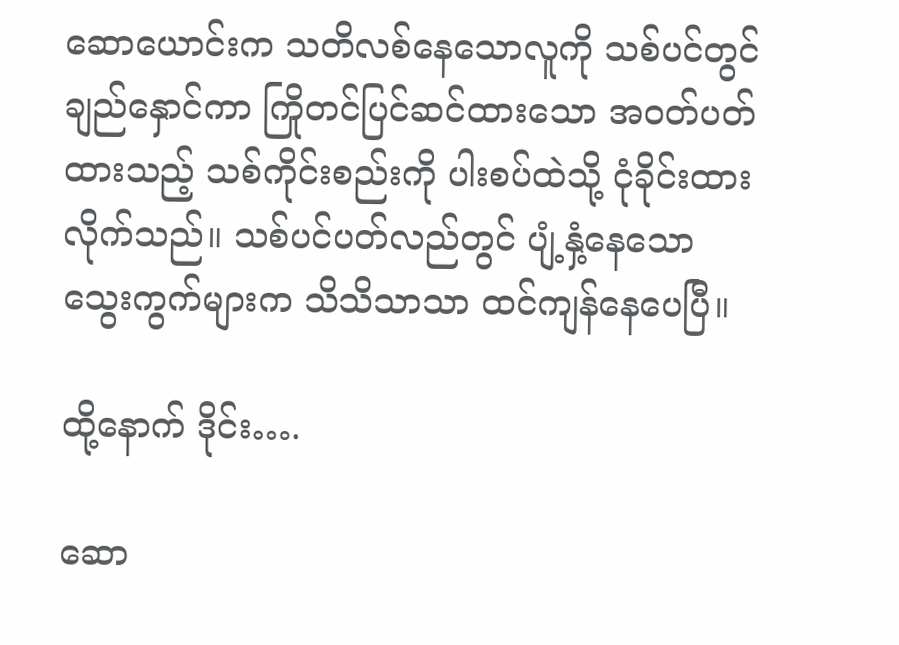ဆောယောင်းက သတိလစ်နေသောလူကို သစ်ပင်တွင် ချည်နှောင်ကာ ကြိုတင်ပြင်ဆင်ထားသော အဝတ်ပတ်ထားသည့် သစ်ကိုင်းစည်းကို ပါးစပ်ထဲသို့ ငုံခိုင်းထားလိုက်သည်။ သစ်ပင်ပတ်လည်တွင် ပျံ့နှံ့နေသော သွေးကွက်များက သိသိသာသာ ထင်ကျန်နေပေပြီ။

ထို့နောက် ဒိုင်း….

ဆော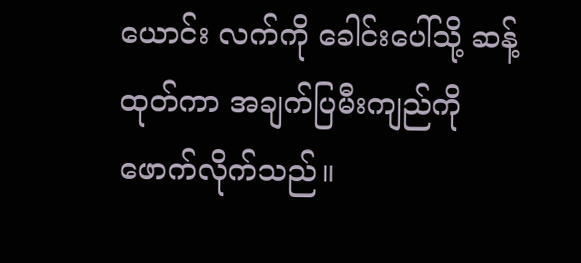ယောင်း လက်ကို ခေါင်းပေါ်သို့ ဆန့်ထုတ်ကာ အချက်ပြမီးကျည်ကို ဖောက်လိုက်သည်။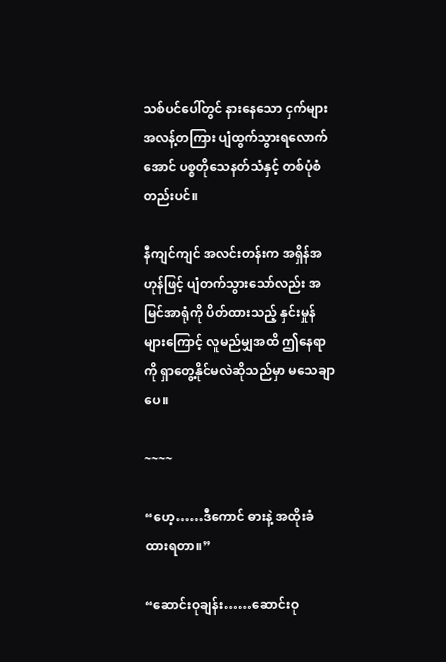သစ်ပင်ပေါ်တွင် နားနေသော ငှက်များ အလန့်တကြား ပျံထွက်သွားရလောက်အောင် ပစ္စတိုသေနတ်သံနှင့် တစ်ပုံစံတည်းပင်။

နီကျင်ကျင် အလင်းတန်းက အရှိန်အဟုန်ဖြင့် ပျံတက်သွားသော်လည်း အမြင်အာရုံကို ပိတ်ထားသည့် နှင်းမှုန်များကြောင့် လူမည်မျှအထိ ဤနေရာကို ရှာတွေ့နိုင်မလဲဆိုသည်မှာ မသေချာပေ။

~~~~

“ဟေ့……ဒီကောင် ဓားနဲ့ အထိုးခံထားရတာ။”

“ဆောင်းဝုချန်း……ဆောင်းဝု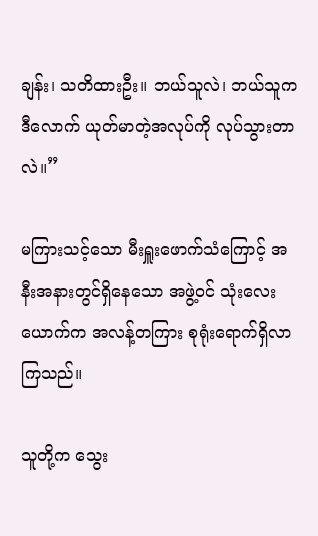ချန်း၊ သတိထားဦး။ ဘယ်သူလဲ၊ ဘယ်သူက ဒီလောက် ယုတ်မာတဲ့အလုပ်ကို လုပ်သွားတာလဲ။”

မကြားသင့်သော မီးရှူးဖောက်သံကြောင့် အနီးအနားတွင်ရှိနေသော အဖွဲ့ဝင် သုံးလေးယောက်က အလန့်တကြား စုရုံးရောက်ရှိလာကြသည်။

သူတို့က သွေး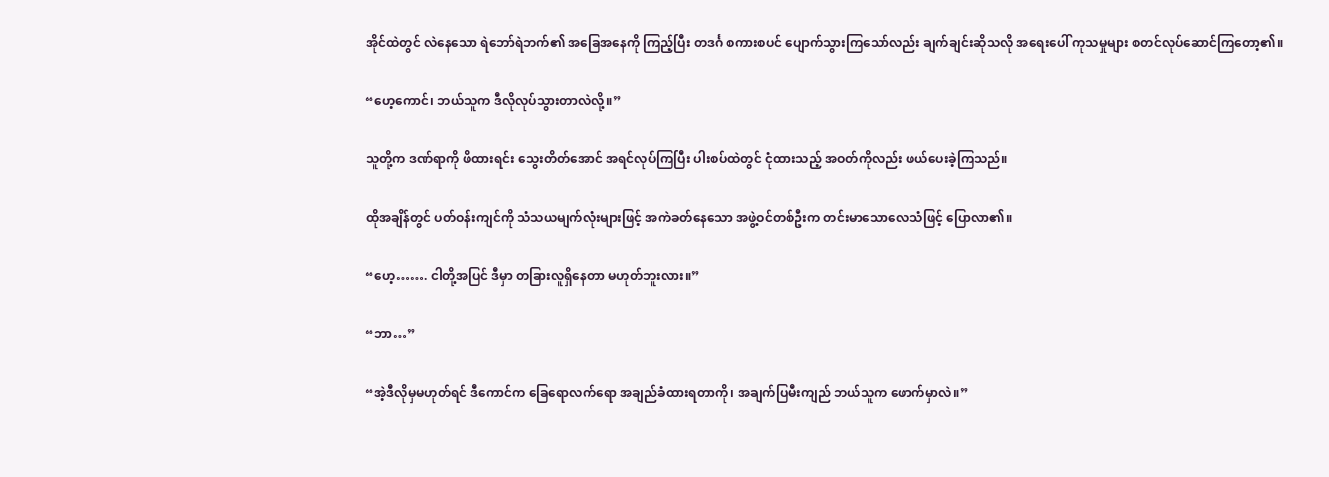အိုင်ထဲတွင် လဲနေသော ရဲဘော်ရဲဘက်၏ အခြေအနေကို ကြည့်ပြီး တဒင်္ဂ စကားစပင် ပျောက်သွားကြသော်လည်း ချက်ချင်းဆိုသလို အရေးပေါ် ကုသမှုများ စတင်လုပ်ဆောင်ကြတော့၏။

“ဟေ့ကောင်၊ ဘယ်သူက ဒီလိုလုပ်သွားတာလဲလို့။”

သူတို့က ဒဏ်ရာကို ဖိထားရင်း သွေးတိတ်အောင် အရင်လုပ်ကြပြီး ပါးစပ်ထဲတွင် ငုံထားသည့် အဝတ်ကိုလည်း ဖယ်ပေးခဲ့ကြသည်။

ထိုအချိန်တွင် ပတ်ဝန်းကျင်ကို သံသယမျက်လုံးများဖြင့် အကဲခတ်နေသော အဖွဲ့ဝင်တစ်ဦးက တင်းမာသောလေသံဖြင့် ပြောလာ၏။

“ဟေ့……. ငါတို့အပြင် ဒီမှာ တခြားလူရှိနေတာ မဟုတ်ဘူးလား။”

“ဘာ…”

“အဲ့ဒီလိုမှမဟုတ်ရင် ဒီကောင်က ခြေရောလက်ရော အချည်ခံထားရတာကို၊ အချက်ပြမီးကျည် ဘယ်သူက ဖောက်မှာလဲ။”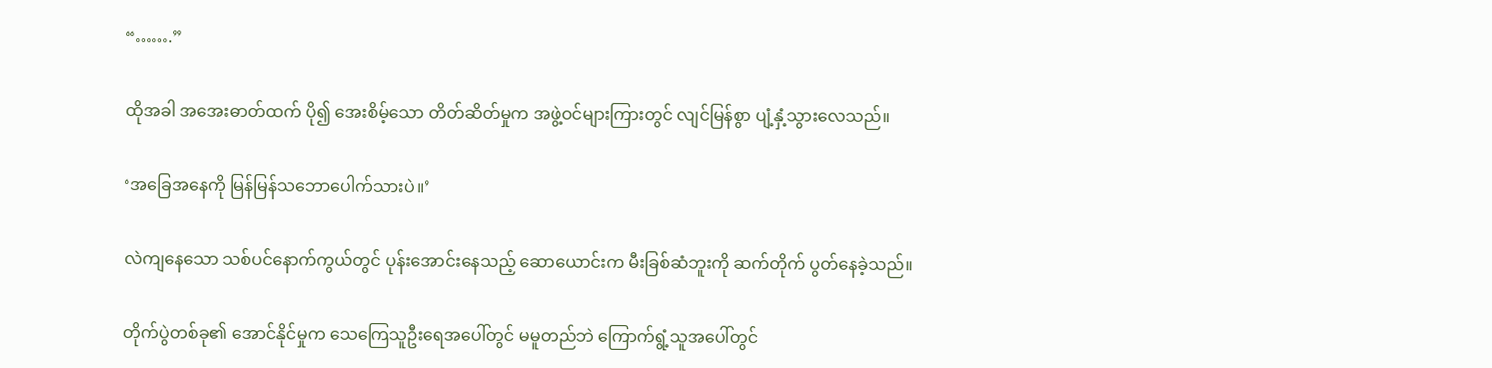“…….”

ထိုအခါ အအေးဓာတ်ထက် ပို၍ အေးစိမ့်သော တိတ်ဆိတ်မှုက အဖွဲ့ဝင်များကြားတွင် လျင်မြန်စွာ ပျံ့နှံ့သွားလေသည်။

‘အခြေအနေကို မြန်မြန်သဘောပေါက်သားပဲ။’

လဲကျနေသော သစ်ပင်နောက်ကွယ်တွင် ပုန်းအောင်းနေသည့် ဆောယောင်းက မီးခြစ်ဆံဘူးကို ဆက်တိုက် ပွတ်နေခဲ့သည်။

တိုက်ပွဲတစ်ခု၏ အောင်နိုင်မှုက သေကြေသူဦးရေအပေါ်တွင် မမူတည်ဘဲ ကြောက်ရွံ့သူအပေါ်တွင်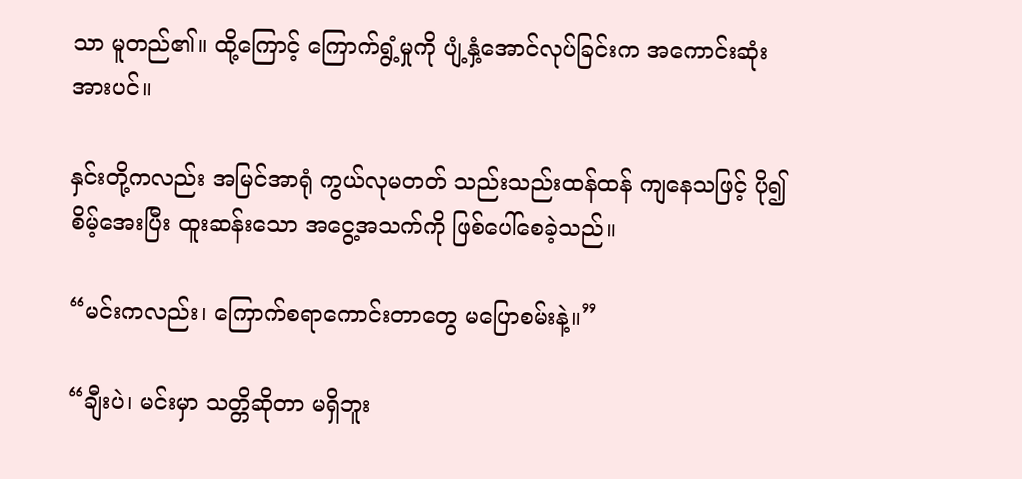သာ မူတည်၏။ ထို့ကြောင့် ကြောက်ရွံ့မှုကို ပျံ့နှံ့အောင်လုပ်ခြင်းက အကောင်းဆုံးအားပင်။

နှင်းတို့ကလည်း အမြင်အာရုံ ကွယ်လုမတတ် သည်းသည်းထန်ထန် ကျနေသဖြင့် ပို၍ စိမ့်အေးပြီး ထူးဆန်းသော အငွေ့အသက်ကို ဖြစ်ပေါ်စေခဲ့သည်။

“မင်းကလည်း၊ ကြောက်စရာကောင်းတာတွေ မပြောစမ်းနဲ့။”

“ချီးပဲ၊ မင်းမှာ သတ္တိဆိုတာ မရှိဘူး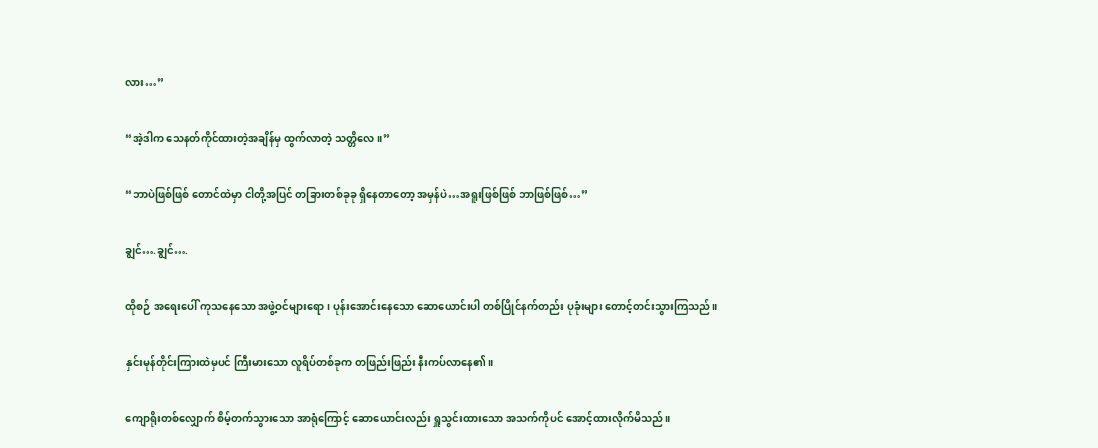လား…”

“အဲ့ဒါက သေနတ်ကိုင်ထားတဲ့အချိန်မှ ထွက်လာတဲ့ သတ္တိလေ။”

“ဘာပဲဖြစ်ဖြစ် တောင်ထဲမှာ ငါတို့အပြင် တခြားတစ်ခုခု ရှိနေတာတော့ အမှန်ပဲ…အရူးဖြစ်ဖြစ် ဘာဖြစ်ဖြစ်…”

ချွင်….ချွင်….

ထိုစဉ် အရေးပေါ် ကုသနေသော အဖွဲ့ဝင်များရော၊ ပုန်းအောင်းနေသော ဆောယောင်းပါ တစ်ပြိုင်နက်တည်း ပုခုံးများ တောင့်တင်းသွားကြသည်။

နှင်းမုန်တိုင်းကြားထဲမှပင် ကြီးမားသော လူရိပ်တစ်ခုက တဖြည်းဖြည်း နီးကပ်လာနေ၏။

ကျောရိုးတစ်လျှောက် စိမ့်တက်သွားသော အာရုံကြောင့် ဆောယောင်းလည်း ရှူသွင်းထားသော အသက်ကိုပင် အောင့်ထားလိုက်မိသည်။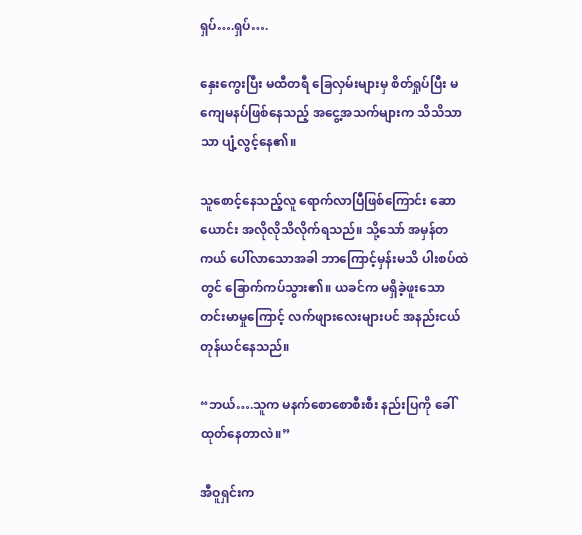ရှပ်….ရှပ်….

နှေးကွေးပြီး မထီတရီ ခြေလှမ်းများမှ စိတ်ရှုပ်ပြီး မကျေမနပ်ဖြစ်နေသည့် အငွေ့အသက်များက သိသိသာသာ ပျံ့လွင့်နေ၏။

သူစောင့်နေသည့်လူ ရောက်လာပြီဖြစ်ကြောင်း ဆောယောင်း အလိုလိုသိလိုက်ရသည်။ သို့သော် အမှန်တကယ် ပေါ်လာသောအခါ ဘာကြောင့်မှန်းမသိ ပါးစပ်ထဲတွင် ခြောက်ကပ်သွား၏။ ယခင်က မရှိခဲ့ဖူးသော တင်းမာမှုကြောင့် လက်ဖျားလေးများပင် အနည်းငယ် တုန်ယင်နေသည်။

“ဘယ်….သူက မနက်စောစောစီးစီး နည်းပြကို ခေါ်ထုတ်နေတာလဲ။”

အီဝူရှင်းက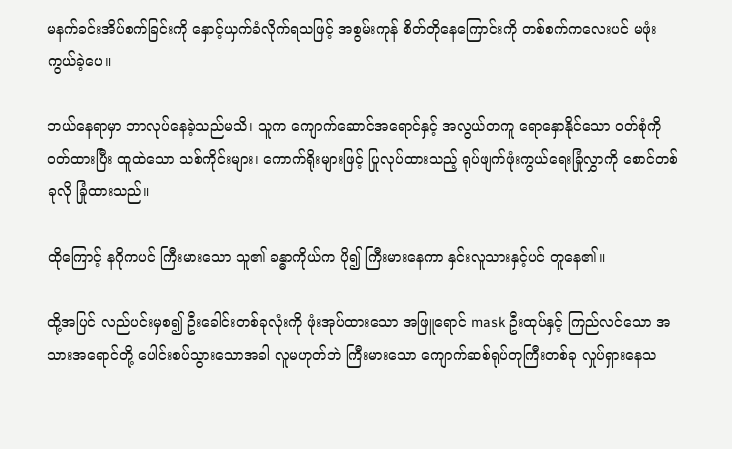မနက်ခင်းအိပ်စက်ခြင်းကို နှောင့်ယှက်ခံလိုက်ရသဖြင့် အစွမ်းကုန် စိတ်တိုနေကြောင်းကို တစ်စက်ကလေးပင် မဖုံးကွယ်ခဲ့ပေ။

ဘယ်နေရာမှာ ဘာလုပ်နေခဲ့သည်မသိ၊ သူက ကျောက်ဆောင်အရောင်နှင့် အလွယ်တကူ ရောနှောနိုင်သော ဝတ်စုံကို ဝတ်ထားပြီး ထူထဲသော သစ်ကိုင်းများ၊ ကောက်ရိုးများဖြင့် ပြုလုပ်ထားသည့် ရုပ်ဖျက်ဖုံးကွယ်ရေးခြုံလွှာကို စောင်တစ်ခုလို ခြုံထားသည်။

ထိုကြောင့် နဂိုကပင် ကြီးမားသော သူ၏ ခန္ဓာကိုယ်က ပို၍ ကြီးမားနေကာ နှင်းလူသားနှင့်ပင် တူနေ၏။

ထို့အပြင် လည်ပင်းမှစ၍ ဦးခေါင်းတစ်ခုလုံးကို ဖုံးအုပ်ထားသော အဖြူရောင် mask ဦးထုပ်နှင့် ကြည်လင်သော အသားအရောင်တို့ ပေါင်းစပ်သွားသောအခါ လူမဟုတ်ဘဲ ကြီးမားသော ကျောက်ဆစ်ရုပ်တုကြီးတစ်ခု လှုပ်ရှားနေသ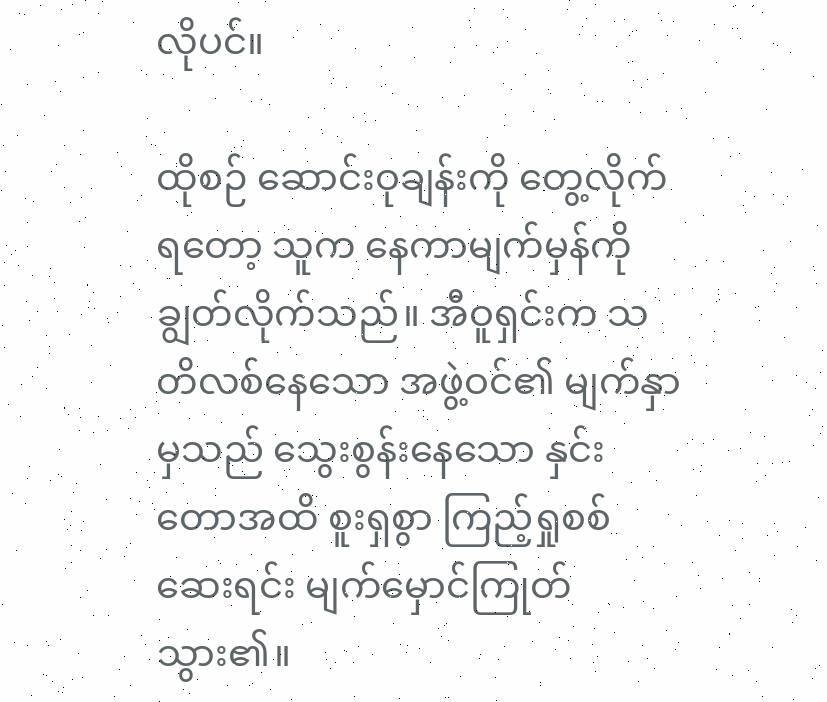လိုပင်။

ထိုစဉ် ဆောင်းဝုချန်းကို တွေ့လိုက်ရတော့ သူက နေကာမျက်မှန်ကို ချွတ်လိုက်သည်။ အီဝူရှင်းက သတိလစ်နေသော အဖွဲ့ဝင်၏ မျက်နှာမှသည် သွေးစွန်းနေသော နှင်းတောအထိ စူးရှစွာ ကြည့်ရှုစစ်ဆေးရင်း မျက်မှောင်ကြုတ်သွား၏။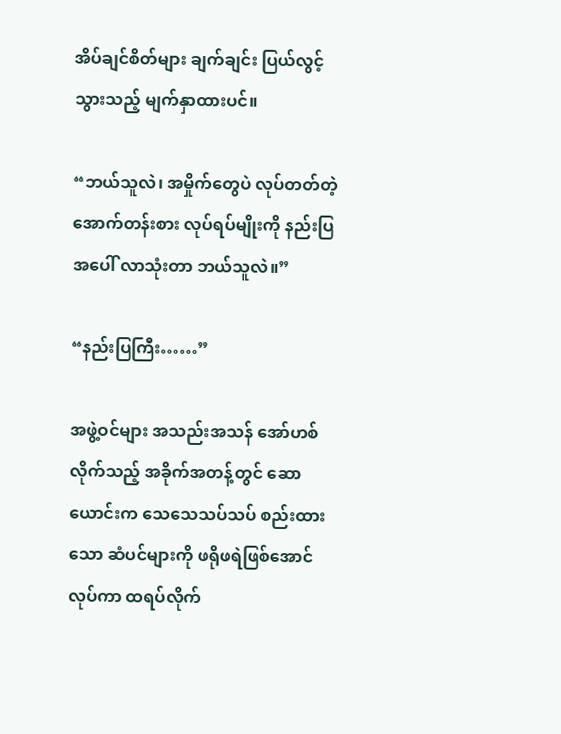အိပ်ချင်စိတ်များ ချက်ချင်း ပြယ်လွင့်သွားသည့် မျက်နှာထားပင်။

“ဘယ်သူလဲ၊ အမှိုက်တွေပဲ လုပ်တတ်တဲ့ အောက်တန်းစား လုပ်ရပ်မျိုးကို နည်းပြအပေါ် လာသုံးတာ ဘယ်သူလဲ။”

“နည်းပြကြီး……”

အဖွဲ့ဝင်များ အသည်းအသန် အော်ဟစ်လိုက်သည့် အခိုက်အတန့်တွင် ဆောယောင်းက သေသေသပ်သပ် စည်းထားသော ဆံပင်များကို ဖရိုဖရဲဖြစ်အောင် လုပ်ကာ ထရပ်လိုက်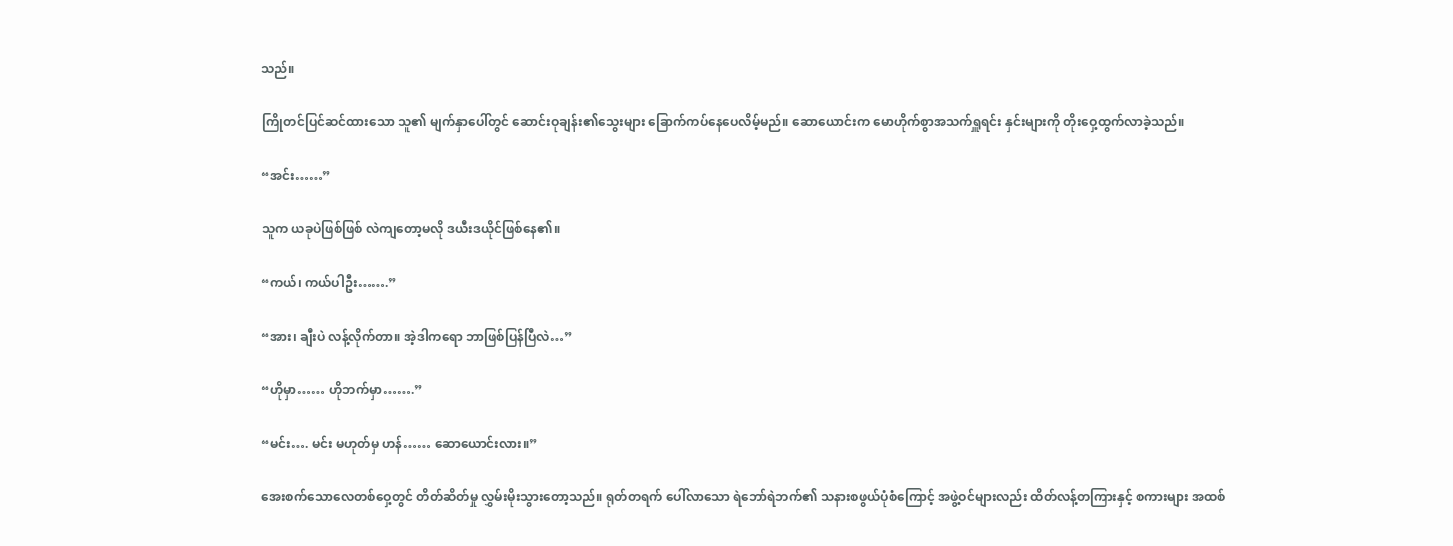သည်။

ကြိုတင်ပြင်ဆင်ထားသော သူ၏ မျက်နှာပေါ်တွင် ဆောင်းဝုချန်း၏သွေးများ ခြောက်ကပ်နေပေလိမ့်မည်။ ဆောယောင်းက မောဟိုက်စွာအသက်ရှူရင်း နှင်းများကို တိုးဝှေ့ထွက်လာခဲ့သည်။

“အင်း……”

သူက ယခုပဲဖြစ်ဖြစ် လဲကျတော့မလို ဒယီးဒယိုင်ဖြစ်နေ၏။

“ကယ်၊ ကယ်ပါဦး…….”

“အား၊ ချီးပဲ လန့်လိုက်တာ။ အဲ့ဒါကရော ဘာဖြစ်ပြန်ပြီလဲ…”

“ဟိုမှာ…… ဟိုဘက်မှာ…….”

“မင်း…. မင်း မဟုတ်မှ ဟန်…… ဆောယောင်းလား။”

အေးစက်သောလေတစ်ဝှေ့တွင် တိတ်ဆိတ်မှု လွှမ်းမိုးသွားတော့သည်။ ရုတ်တရက် ပေါ်လာသော ရဲဘော်ရဲဘက်၏ သနားစဖွယ်ပုံစံကြောင့် အဖွဲ့ဝင်များလည်း ထိတ်လန့်တကြားနှင့် စကားများ အထစ်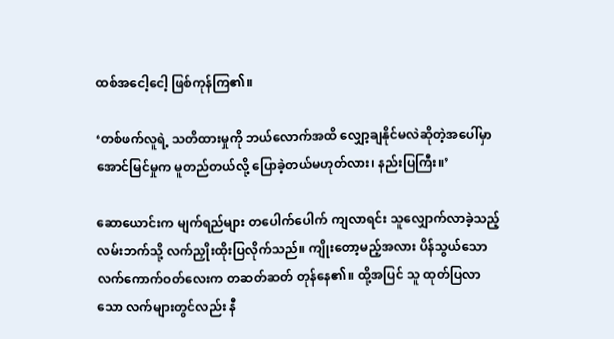ထစ်အငေါ့ငေါ့ ဖြစ်ကုန်ကြ၏။

‘တစ်ဖက်လူရဲ့ သတိထားမှုကို ဘယ်လောက်အထိ လျှော့ချနိုင်မလဲဆိုတဲ့အပေါ်မှာ အောင်မြင်မှုက မူတည်တယ်လို့ ပြောခဲ့တယ်မဟုတ်လား၊ နည်းပြကြီး။’

ဆောယောင်းက မျက်ရည်များ တပေါက်ပေါက် ကျလာရင်း သူလျှောက်လာခဲ့သည့် လမ်းဘက်သို့ လက်ညှိုးထိုးပြလိုက်သည်။ ကျိုးတော့မည့်အလား ပိန်သွယ်သော လက်ကောက်ဝတ်လေးက တဆတ်ဆတ် တုန်နေ၏။ ထို့အပြင် သူ ထုတ်ပြလာသော လက်များတွင်လည်း နီ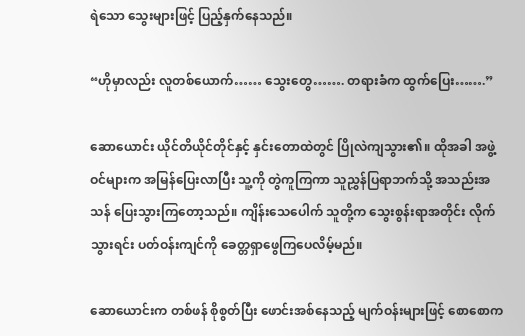ရဲသော သွေးများဖြင့် ပြည့်နှက်နေသည်။

“ဟိုမှာလည်း လူတစ်ယောက်…… သွေးတွေ……. တရားခံက ထွက်ပြေး…….”

ဆောယောင်း ယိုင်တိယိုင်တိုင်နှင့် နှင်းတောထဲတွင် ပြိုလဲကျသွား၏။ ထိုအခါ အဖွဲ့ဝင်များက အမြန်ပြေးလာပြီး သူ့ကို တွဲကူကြကာ သူညွှန်ပြရာဘက်သို့ အသည်းအသန် ပြေးသွားကြတော့သည်။ ကျိန်းသေပေါက် သူတို့က သွေးစွန်းရာအတိုင်း လိုက်သွားရင်း ပတ်ဝန်းကျင်ကို ခေတ္တရှာဖွေကြပေလိမ့်မည်။

ဆောယောင်းက တစ်ဖန် စိုစွတ်ပြီး ဖောင်းအစ်နေသည့် မျက်ဝန်းများဖြင့် စောစောက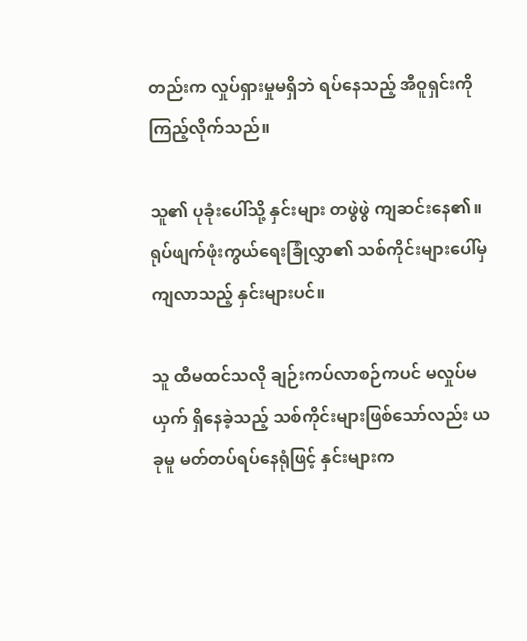တည်းက လှုပ်ရှားမှုမရှိဘဲ ရပ်နေသည့် အီဝူရှင်းကို ကြည့်လိုက်သည်။

သူ၏ ပုခုံးပေါ်သို့ နှင်းများ တဖွဲဖွဲ ကျဆင်းနေ၏။ ရုပ်ဖျက်ဖုံးကွယ်ရေးခြုံလွှာ၏ သစ်ကိုင်းများပေါ်မှ ကျလာသည့် နှင်းများပင်။

သူ ထီမထင်သလို ချဉ်းကပ်လာစဉ်ကပင် မလှုပ်မယှက် ရှိနေခဲ့သည့် သစ်ကိုင်းများဖြစ်သော်လည်း ယခုမူ မတ်တပ်ရပ်နေရုံဖြင့် နှင်းများက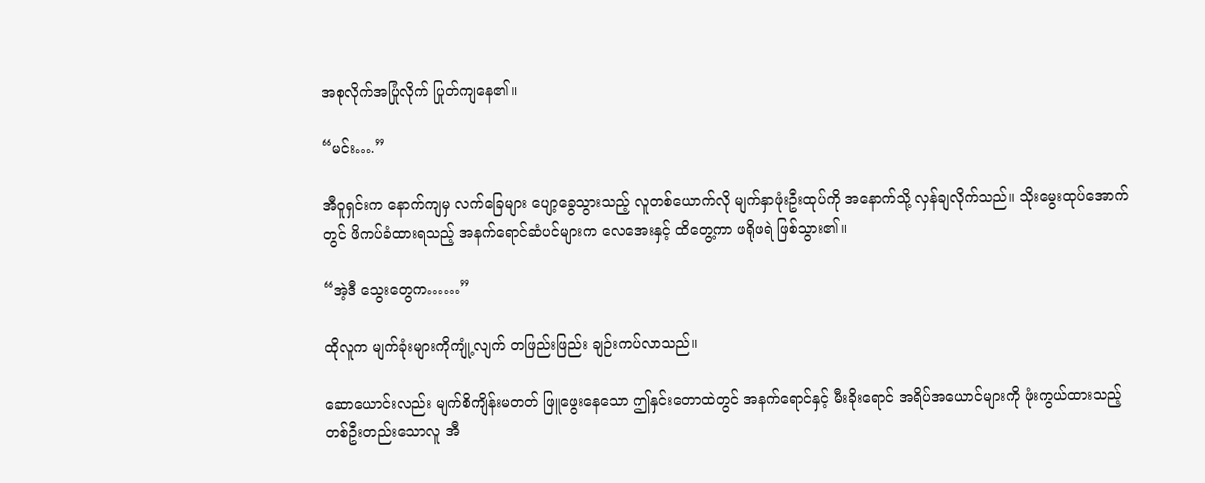အစုလိုက်အပြုံလိုက် ပြုတ်ကျနေ၏။

“မင်း….”

အီဝူရှင်းက နောက်ကျမှ လက်ခြေများ ပျော့ခွေသွားသည့် လူတစ်ယောက်လို မျက်နှာဖုံးဦးထုပ်ကို အနောက်သို့ လှန်ချလိုက်သည်။ သိုးမွေးထုပ်အောက်တွင် ဖိကပ်ခံထားရသည့် အနက်ရောင်ဆံပင်များက လေအေးနှင့် ထိတွေ့ကာ ဖရိုဖရဲ ဖြစ်သွား၏။

“အဲ့ဒီ သွေးတွေက……”

ထိုလူက မျက်ခုံးများကိုကျုံ့လျက် တဖြည်းဖြည်း ချဉ်းကပ်လာသည်။

ဆောယောင်းလည်း မျက်စိကျိန်းမတတ် ဖြူဖွေးနေသော ဤနှင်းတောထဲတွင် အနက်ရောင်နှင့် မီးခိုးရောင် အရိပ်အယောင်များကို ဖုံးကွယ်ထားသည့် တစ်ဦးတည်းသောလူ အီ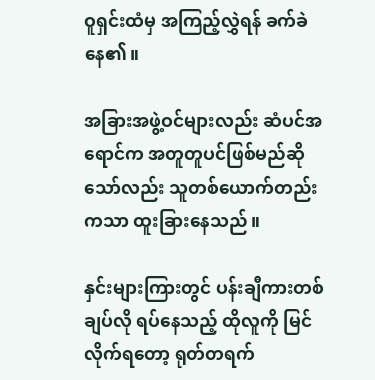ဝူရှင်းထံမှ အကြည့်လွှဲရန် ခက်ခဲနေ၏။

အခြားအဖွဲ့ဝင်များလည်း ဆံပင်အရောင်က အတူတူပင်ဖြစ်မည်ဆိုသော်လည်း သူတစ်ယောက်တည်းကသာ ထူးခြားနေသည်။

နှင်းများကြားတွင် ပန်းချီကားတစ်ချပ်လို ရပ်နေသည့် ထိုလူကို မြင်လိုက်ရတော့ ရုတ်တရက်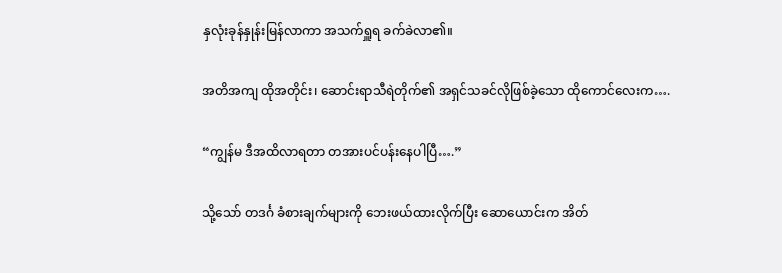နှလုံးခုန်နှုန်းမြန်လာကာ အသက်ရှူရ ခက်ခဲလာ၏။

အတိအကျ ထိုအတိုင်း၊ ဆောင်းရာသီရဲတိုက်၏ အရှင်သခင်လိုဖြစ်ခဲ့သော ထိုကောင်လေးက….

“ကျွန်မ ဒီအထိလာရတာ တအားပင်ပန်းနေပါပြီ….”

သို့သော် တဒင်္ဂ ခံစားချက်များကို ဘေးဖယ်ထားလိုက်ပြီး ဆောယောင်းက အိတ်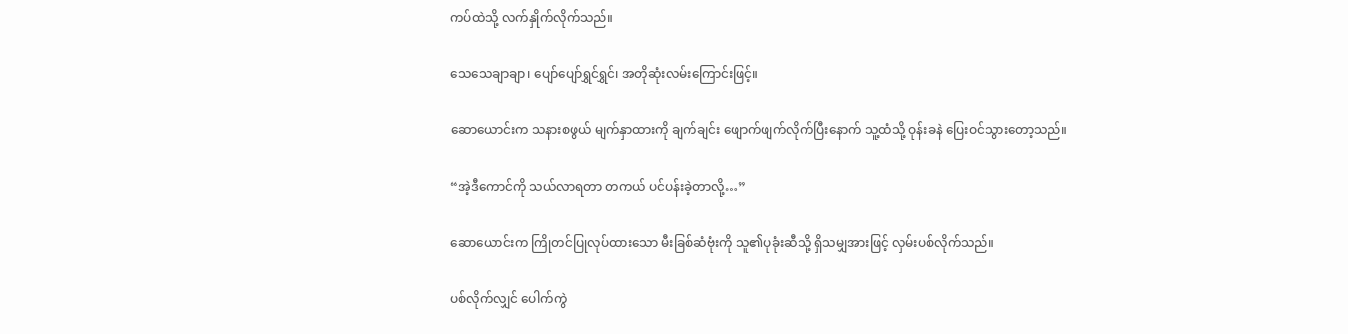ကပ်ထဲသို့ လက်နှိုက်လိုက်သည်။

သေသေချာချာ၊ ပျော်ပျော်ရွှင်ရွှင်၊ အတိုဆုံးလမ်းကြောင်းဖြင့်။

ဆောယောင်းက သနားစဖွယ် မျက်နှာထားကို ချက်ချင်း ဖျောက်ဖျက်လိုက်ပြီးနောက် သူ့ထံသို့ ဝုန်းခနဲ ပြေးဝင်သွားတော့သည်။

“အဲ့ဒီကောင်ကို သယ်လာရတာ တကယ် ပင်ပန်းခဲ့တာလို့…”

ဆောယောင်းက ကြိုတင်ပြုလုပ်ထားသော မီးခြစ်ဆံဗုံးကို သူ၏ပုခုံးဆီသို့ ရှိသမျှအားဖြင့် လှမ်းပစ်လိုက်သည်။

ပစ်လိုက်လျှင် ပေါက်ကွဲ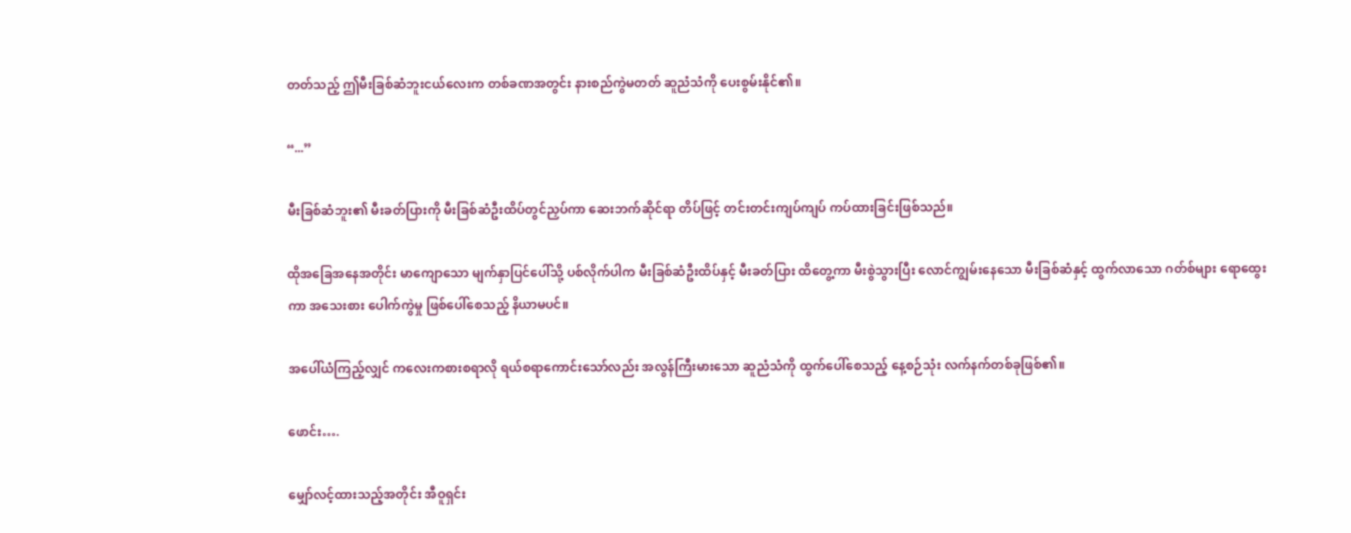တတ်သည့် ဤမီးခြစ်ဆံဘူးငယ်လေးက တစ်ခဏအတွင်း နားစည်ကွဲမတတ် ဆူညံသံကို ပေးစွမ်းနိုင်၏။

“...”

မီးခြစ်ဆံဘူး၏ မီးခတ်ပြားကို မီးခြစ်ဆံဦးထိပ်တွင်ညှပ်ကာ ဆေးဘက်ဆိုင်ရာ တိပ်ဖြင့် တင်းတင်းကျပ်ကျပ် ကပ်ထားခြင်းဖြစ်သည်။

ထိုအခြေအနေအတိုင်း မာကျောသော မျက်နှာပြင်ပေါ်သို့ ပစ်လိုက်ပါက မီးခြစ်ဆံဦးထိပ်နှင့် မီးခတ်ပြား ထိတွေ့ကာ မီးစွဲသွားပြီး လောင်ကျွမ်းနေသော မီးခြစ်ဆံနှင့် ထွက်လာသော ဂတ်စ်များ ရောထွေးကာ အသေးစား ပေါက်ကွဲမှု ဖြစ်ပေါ်စေသည့် နိယာမပင်။

အပေါ်ယံကြည့်လျှင် ကလေးကစားစရာလို ရယ်စရာကောင်းသော်လည်း အလွန်ကြီးမားသော ဆူညံသံကို ထွက်ပေါ်စေသည့် နေ့စဉ်သုံး လက်နက်တစ်ခုဖြစ်၏။

ဖောင်း….

မျှော်လင့်ထားသည့်အတိုင်း အီဝူရှင်း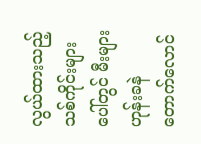လွယ်ထားသည့် သစ်ကိုင်းများပေါ်တွင် မီးများ ဟုန်းခနဲ တောက်လောင်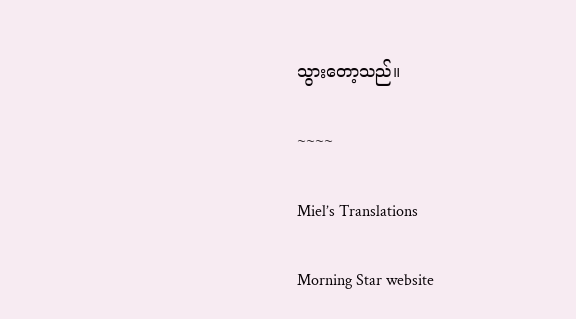သွားတော့သည်။

~~~~

Miel’s Translations

Morning Star website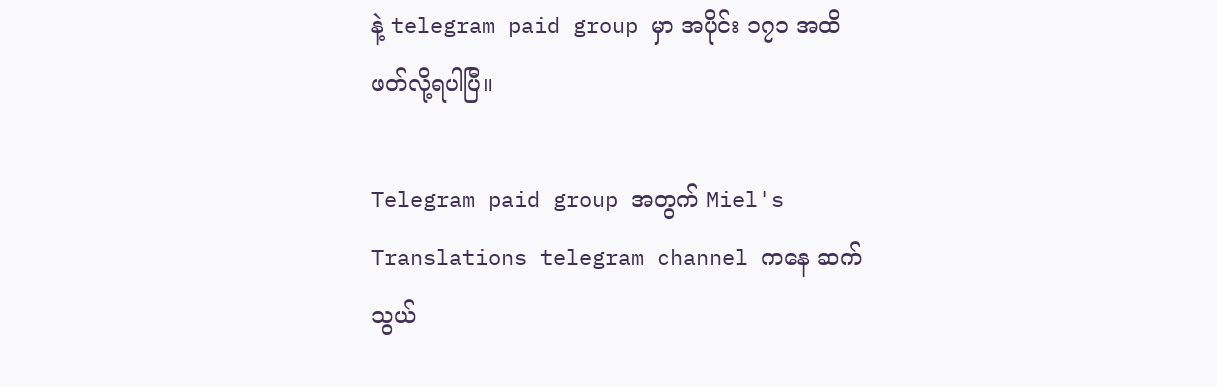နဲ့ telegram paid group မှာ အပိုင်း ၁၇၁ အထိ ဖတ်လို့ရပါပြီ။

Telegram paid group အတွက် Miel's Translations telegram channel ကနေ ဆက်သွယ်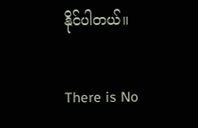နိုင်ပါတယ်။

There is No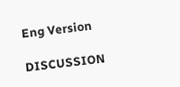Eng Version

DISCUSSION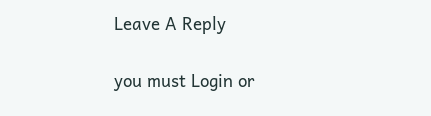Leave A Reply

you must Login or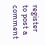register to post a comment